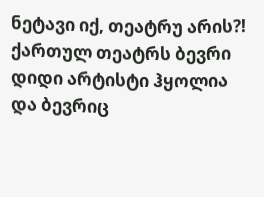ნეტავი იქ, თეატრუ არის?!
ქართულ თეატრს ბევრი დიდი არტისტი ჰყოლია და ბევრიც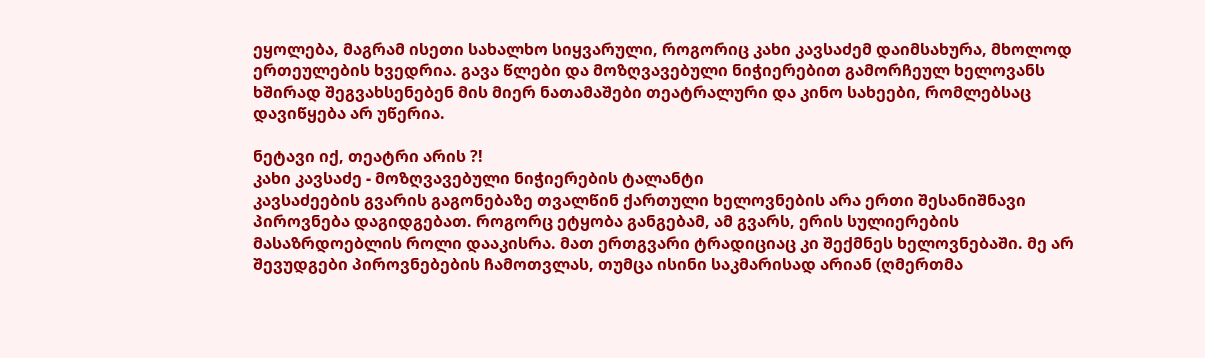ეყოლება, მაგრამ ისეთი სახალხო სიყვარული, როგორიც კახი კავსაძემ დაიმსახურა, მხოლოდ ერთეულების ხვედრია. გავა წლები და მოზღვავებული ნიჭიერებით გამორჩეულ ხელოვანს ხშირად შეგვახსენებენ მის მიერ ნათამაშები თეატრალური და კინო სახეები, რომლებსაც დავიწყება არ უწერია.

ნეტავი იქ, თეატრი არის ?!
კახი კავსაძე - მოზღვავებული ნიჭიერების ტალანტი
კავსაძეების გვარის გაგონებაზე თვალწინ ქართული ხელოვნების არა ერთი შესანიშნავი პიროვნება დაგიდგებათ. როგორც ეტყობა განგებამ, ამ გვარს, ერის სულიერების მასაზრდოებლის როლი დააკისრა. მათ ერთგვარი ტრადიციაც კი შექმნეს ხელოვნებაში. მე არ შევუდგები პიროვნებების ჩამოთვლას, თუმცა ისინი საკმარისად არიან (ღმერთმა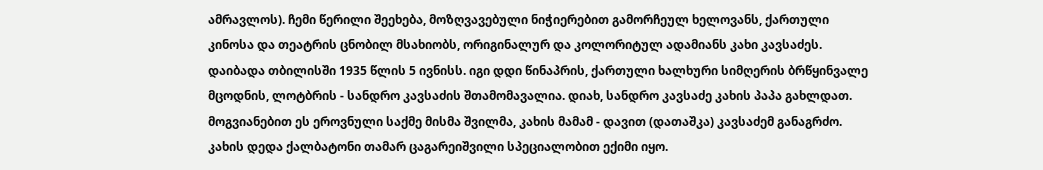ამრავლოს). ჩემი წერილი შეეხება, მოზღვავებული ნიჭიერებით გამორჩეულ ხელოვანს, ქართული კინოსა და თეატრის ცნობილ მსახიობს, ორიგინალურ და კოლორიტულ ადამიანს კახი კავსაძეს.
დაიბადა თბილისში 1935 წლის 5 ივნისს. იგი დდი წინაპრის, ქართული ხალხური სიმღერის ბრწყინვალე მცოდნის, ლოტბრის - სანდრო კავსაძის შთამომავალია. დიახ, სანდრო კავსაძე კახის პაპა გახლდათ. მოგვიანებით ეს ეროვნული საქმე მისმა შვილმა, კახის მამამ - დავით (დათაშკა) კავსაძემ განაგრძო. კახის დედა ქალბატონი თამარ ცაგარეიშვილი სპეციალობით ექიმი იყო.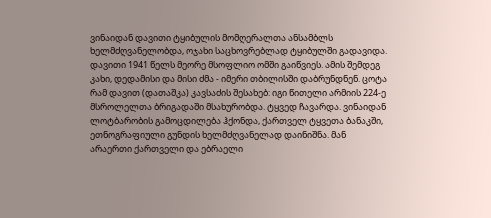ვინაიდან დავითი ტყიბულის მომღერალთა ანსამბლს ხელმძღვანელობდა, ოჯახი საცხოვრებლად ტყიბულში გადავიდა. დავითი 1941 წელს მეორე მსოფლიო ომში გაიწვიეს. ამის შემდეგ კახი, დედამისი და მისი ძმა - იმერი თბილისში დაბრუნდნენ. ცოტა რამ დავით (დათაშკა) კავსაძის შესახებ: იგი წითელი არმიის 224-ე მსროლელთა ბრიგადაში მსახურობდა. ტყვედ ჩავარდა. ვინაიდან ლოტბარობის გამოცდილება ჰქონდა, ქართველ ტყვეთა ბანაკში, ეთნოგრაფიული გუნდის ხელმძღვანელად დაინიშნა. მან არაერთი ქართველი და ებრაელი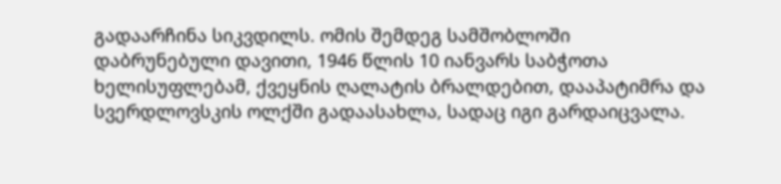გადაარჩინა სიკვდილს. ომის შემდეგ სამშობლოში დაბრუნებული დავითი, 1946 წლის 10 იანვარს საბჭოთა ხელისუფლებამ, ქვეყნის ღალატის ბრალდებით, დააპატიმრა და სვერდლოვსკის ოლქში გადაასახლა, სადაც იგი გარდაიცვალა.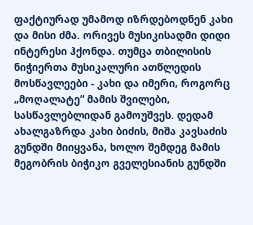ფაქტიურად უმამოდ იზრდებოდნენ კახი და მისი ძმა. ორივეს მუსიკისადმი დიდი ინტერესი ჰქონდა. თუმცა თბილისის ნიჭიერთა მუსიკალური ათწლედის მოსწავლეები - კახი და იმერი, როგორც „მოღალატე“ მამის შვილები, სასწავლებლიდან გამოუშვეს. დედამ ახალგაზრდა კახი ბიძის, მიშა კავსაძის გუნდში მიიყვანა, ხოლო შემდეგ მამის მეგობრის ბიჭიკო გველესიანის გუნდში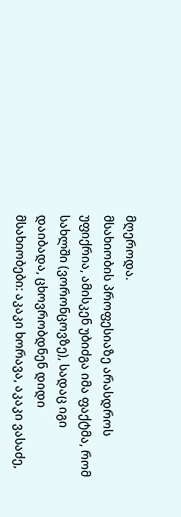მღეროდა.
მსახიობის პროფესიაზე არასდროს უფიქრია, ამისკენ უბიძგა იმა ფაქტმა, რომ სახლში (ვორონცოვზე), სადაც იგი დაიბადა, ცხოვრობდნენ დიდი მსახიობები: აკაკი ხორავა, აკაკი ვასაძე,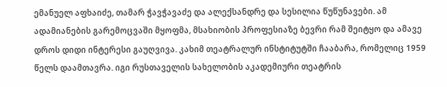ემანუელ აფხაიძე, თამარ ჭავჭავაძე და ალექსანდრე და სესილია წუწუნავები. ამ ადამიანების გარემოცვაში მყოფმა, მსახიობის პროფესიაზე ბევრი რამ შეიტყო და ამავე დროს დიდი ინტერესი გაუღვივა. კახიმ თეატრალურ ინსტიტუტში ჩააბარა, რომელიც 1959 წელს დაამთავრა. იგი რუსთაველის სახელობის აკადემიური თეატრის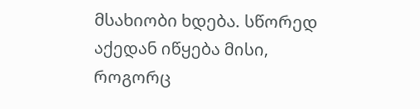მსახიობი ხდება. სწორედ აქედან იწყება მისი, როგორც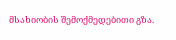მსახიობის შემოქმედებითი გზა.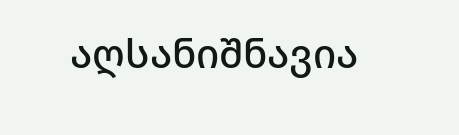აღსანიშნავია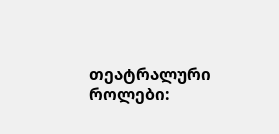თეატრალური როლები: